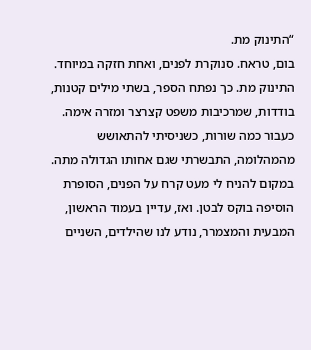“התינוק מת.
בום, טראח. סנוקרת לפנים, ואחת חזקה במיוחד. התינוק מת. כך נפתח הספר, בשתי מילים קטנות, בודדות, שמרכיבות משפט קצרצר ומזרה אימה. כעבור כמה שורות, כשניסיתי להתאושש מהמהלומה, התבשרתי שגם אחותו הגדולה מתה. במקום להניח לי מעט קרח על הפנים, הסופרת הוסיפה בוקס לבטן. ואז, עדיין בעמוד הראשון, המבעית והמצמרר, נודע לנו שהילדים, השניים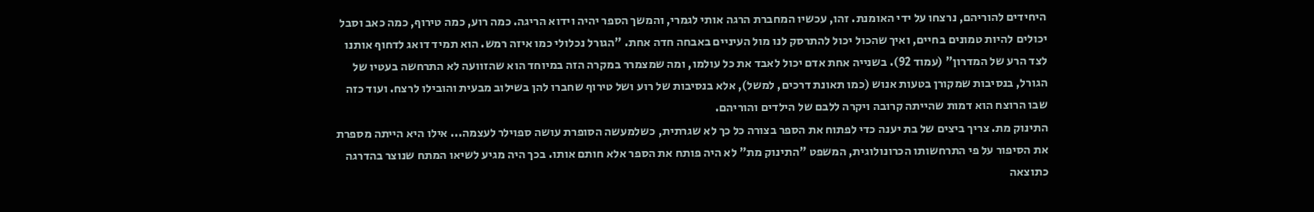היחידים להוריהם, נרצחו על ידי האומנת. זהו, עכשיו המחברת הרגה אותי לגמרי, והמשך הספר יהיה וידוא הריגה. כמה רוע, כמה טירוף, כמה כאב וסבל יכולים להיות טמונים בחיים, ואיך שהכול יכול להתרסק לנו מול העיניים באבחה חדה אחת. "הגורל נכלולי כמו איזה רמש. הוא תמיד דואג לדחוף אותנו לצד הרע של המדרון" (עמוד 92). בשנייה אחת אדם יכול לאבד את כל עולמו, ומה שמצמרר במקרה הזה במיוחד הוא שהזוועה לא התרחשה בעטיו של הגורל, בנסיבות שמקורן בטעות אנוש (כמו תאונת דרכים, למשל), אלא בנסיבות של רוע ושל טירוף שחברו להן בשילוב מבעית והובילו לרצח. ועוד כזה שבו הרוצח הוא דמות שהייתה קרובה ויקרה ללבם של הילדים והוריהם.
התינוק מת. צריך ביצים של בת יענה כדי לפתוח את הספר בצורה כל כך לא שגרתית, כשלמעשה הסופרת עושה ספוילר לעצמה... אילו היא הייתה מספרת את הסיפור על פי התרחשותו הכרונולוגית, המשפט "התינוק מת" לא היה פותח את הספר אלא חותם אותו. בכך היה מגיע לשיאו המתח שנוצר בהדרגה כתוצאה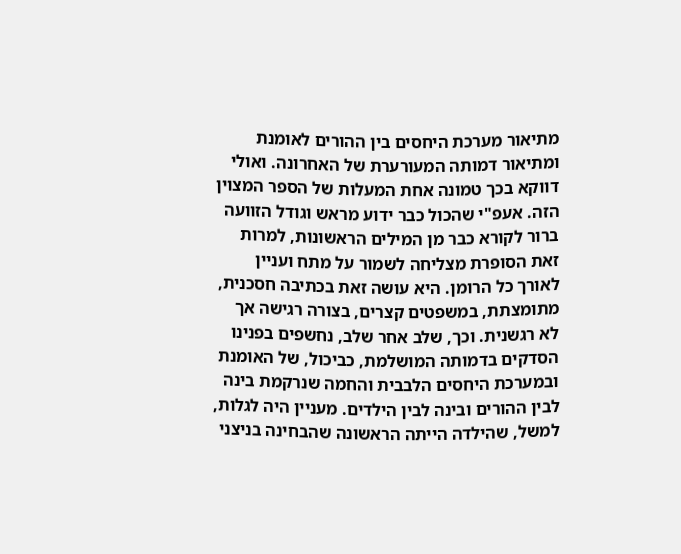מתיאור מערכת היחסים בין ההורים לאומנת ומתיאור דמותה המעורערת של האחרונה. ואולי דווקא בכך טמונה אחת המעלות של הספר המצוין הזה. אעפ"י שהכול כבר ידוע מראש וגודל הזוועה ברור לקורא כבר מן המילים הראשונות, למרות זאת הסופרת מצליחה לשמור על מתח ועניין לאורך כל הרומן. היא עושה זאת בכתיבה חסכנית, מתומצתת, במשפטים קצרים, בצורה רגישה אך לא רגשנית. וכך, שלב אחר שלב, נחשפים בפנינו הסדקים בדמותה המושלמת, כביכול, של האומנת ובמערכת היחסים הלבבית והחמה שנרקמת בינה לבין ההורים ובינה לבין הילדים. מעניין היה לגלות, למשל, שהילדה הייתה הראשונה שהבחינה בניצני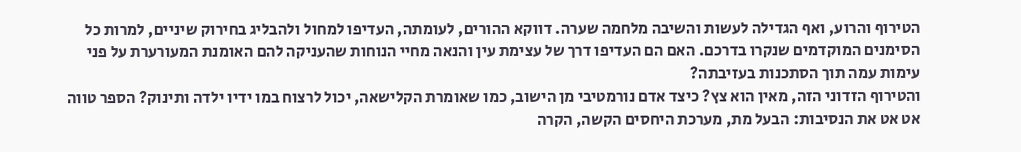הטירוף והרוע, ואף הגדילה לעשות והשיבה מלחמה שערה. דווקא ההורים, לעומתה, העדיפו למחול ולהבליג בחירוק שיניים, למרות כל הסימנים המוקדמים שנקרו בדרכם. האם הם העדיפו דרך של עצימת עין והנאה מחיי הנוחות שהעניקה להם האומנת המעורערת על פני עימות עמה תוך הסתכנות בעזיבתה?
והטירוף הזדוני הזה, מאין הוא צץ? כיצד אדם נורמטיבי מן הישוב, כמו שאומרת הקלישאה, יכול לרצוח במו ידיו ילדה ותינוק? הספר טווה אט אט את הנסיבות: הבעל מת, מערכת היחסים הקשה, הקרה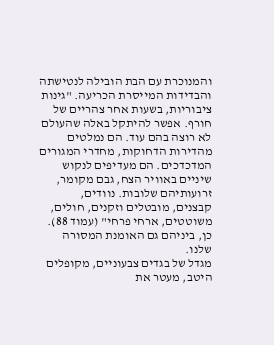והמנוכרת עם הבת הובילה לנטישתה והבדידות המייסרת הכריעה. "גינות ציבוריות, בשעות אחר צהריים של חורף. אפשר להיתקל באלה שהעולם לא רוצה בהם עוד. הם נמלטים מהדירות הדחוקות, מחדרי המגורים המדכדכים. הם מעדיפים לנקוש שיניים באוויר הצח, גבם מקומר, זרועותיהם שלובות. נוודים, קבצנים, מובטלים וזקנים, חולים, משוטטים, ארחי פרחי" (עמוד 88). כן, ביניהם גם האומנת המסורה שלנו.
מגדל של בגדים צבעוניים, מקופלים היטב, מעטר את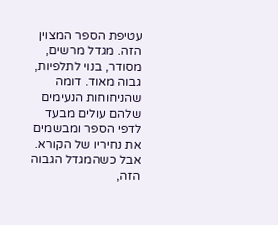עטיפת הספר המצוין הזה. מגדל מרשים, מסודר, בנוי לתלפיות, גבוה מאוד. דומה שהניחוחות הנעימים שלהם עולים מבעד לדפי הספר ומבשמים את נחיריו של הקורא. אבל כשהמגדל הגבוה הזה,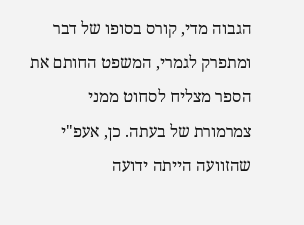הגבוה מדי, קורס בסופו של דבר ומתפרק לגמרי, המשפט החותם את הספר מצליח לסחוט ממני צמרמורת של בעתה. כן, אעפ"י שהזוועה הייתה ידועה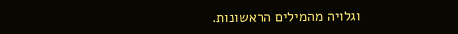וגלויה מהמילים הראשונות.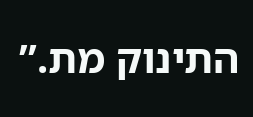התינוק מת.”